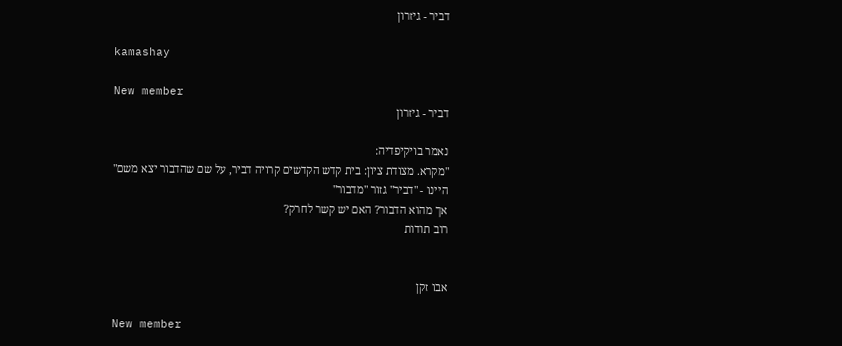דביר - גיזרון

kamashay

New member
דביר - גיזרון

נאמר בויקיפדיה:
"מקרא. מצודת ציון: בית קדש הקדשים קרויה דביר, על שם שהדבור יצא משם"
היינו - "דביר" גזור "מדבור"
אך מהוא הדבור? האם יש קשר לחרק?
רוב תודות


אבו זקן

New member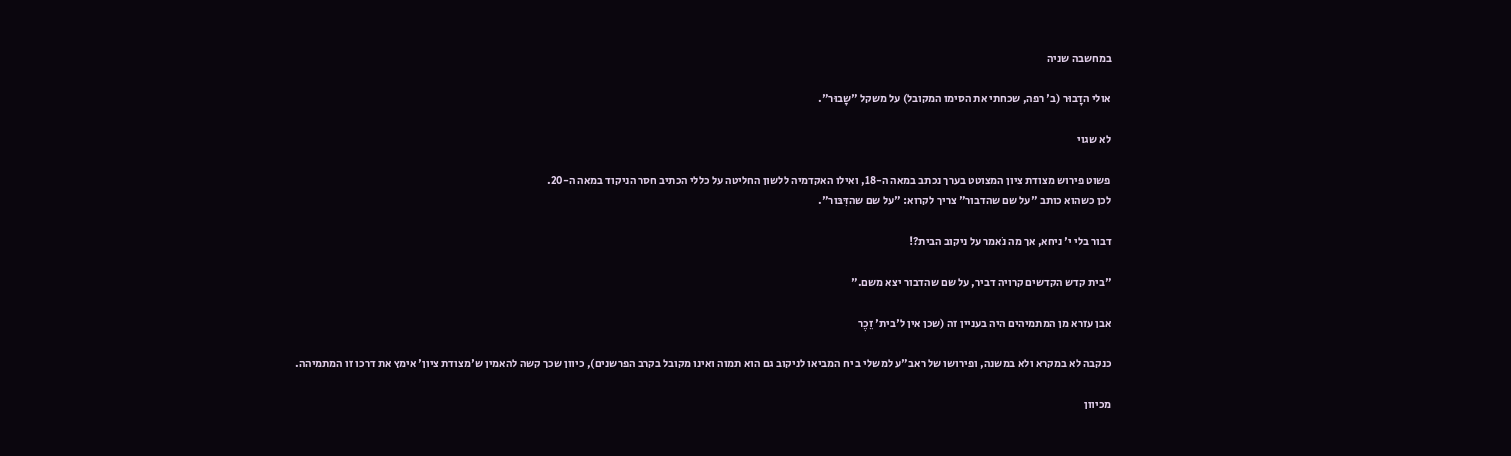במחשבה שניה

אולי הדָבוּר (ב' רפה, שכחתי את הסימו המקובל) על משקל "שָבוּר".

לא שגוי

פשוט פירוש מצודת ציון המצוטט בערך נכתב במאה ה-18, ואילו האקדמיה ללשון החליטה על כללי הכתיב חסר הניקוד במאה ה-20.
לכן כשהוא כותב "על שם שהדבור" צריך לקרוא: "על שם שהדִּבּור".

דבור בלי י' ניחא, אך מה נֹאמר על ניקוב הבית?!

"בית קדש הקדשים קרויה דביר, על שם שהדבור יצא משם."

אבן עזרא מן המתמיהים היה בעניין זה (שכן אין ל'בית' זֵכֶר

כנקבה לא במקרא ולא במשנה, ופירושו של ראב"ע למשלי ב יח המביאו לניקוב גם הוא תמוה ואינו מקובל בקרב הפרשנים), כיוון שכך קשה להאמין ש'מצודת ציון' אימץ את דרכו זו המתמיהה.

מכיוון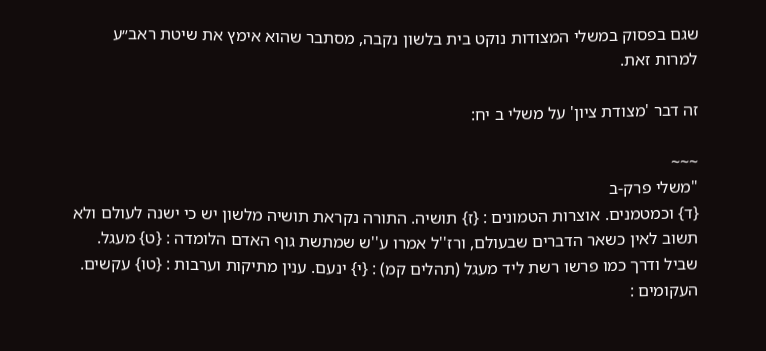שגם בפסוק במשלי המצודות נוקט בית בלשון נקבה, מסתבר שהוא אימץ את שיטת ראב״ע למרות זאת.

זה דבר 'מצודת ציון' על משלי ב יח:

~~~
"משלי פרק-ב
{ד} וכמטמנים. אוצרות הטמונים : {ז} תושיה. התורה נקראת תושיה מלשון יש כי ישנה לעולם ולא תשוב לאין כשאר הדברים שבעולם, ורז''ל אמרו ע''ש שמתשת גוף האדם הלומדה : {ט} מעגל. שביל ודרך כמו פרשו רשת ליד מעגל (תהלים קמ) : {י} ינעם. ענין מתיקות וערבות : {טו} עקשים. העקומים :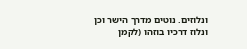ונלוזים. נוטים מדרך הישר וכן ונלוז דרכיו בוזהו (לקמן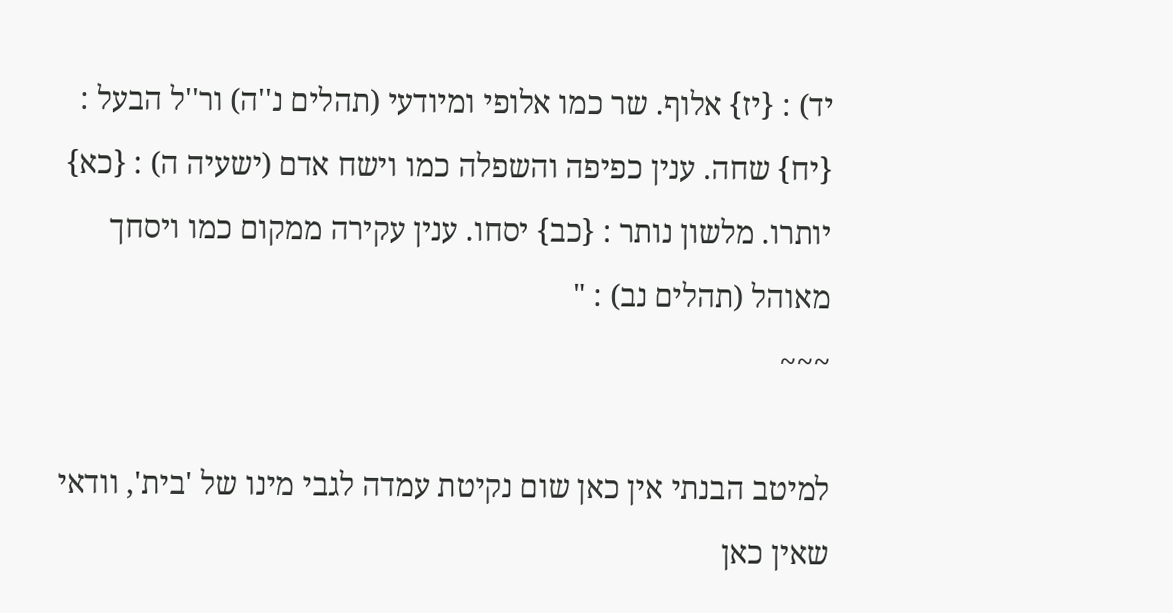יד) : {יז} אלוף. שר כמו אלופי ומיודעי (תהלים נ''ה) ור''ל הבעל : {יח} שחה. ענין כפיפה והשפלה כמו וישח אדם (ישעיה ה) : {כא} יותרו. מלשון נותר : {כב} יסחו. ענין עקירה ממקום כמו ויסחך מאוהל (תהלים נב) : "
~~~

למיטב הבנתי אין כאן שום נקיטת עמדה לגבי מינו של 'בית', וודאי שאין כאן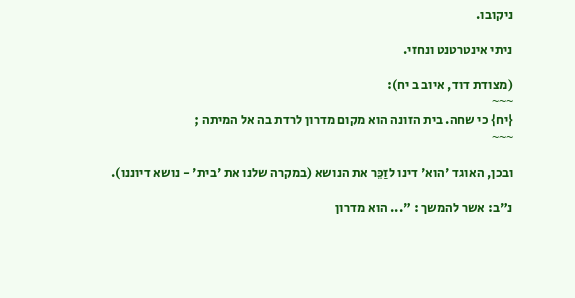ניקובו.

ניתי אינטרטנט ונחזי.

(מצודת דוד, איוב ב יח):
~~~
{יח} כי שחה. בית הזונה הוא מקום מדרון לרדת בה אל המיתה ;
~~~

ובכן, האוגד 'הוא' דינו לזַכֵּר את הנושא (במקרה שלנו את 'בית' - נושא דיוננו).

נ"ב: אשר להמשך : "... הוא מדרון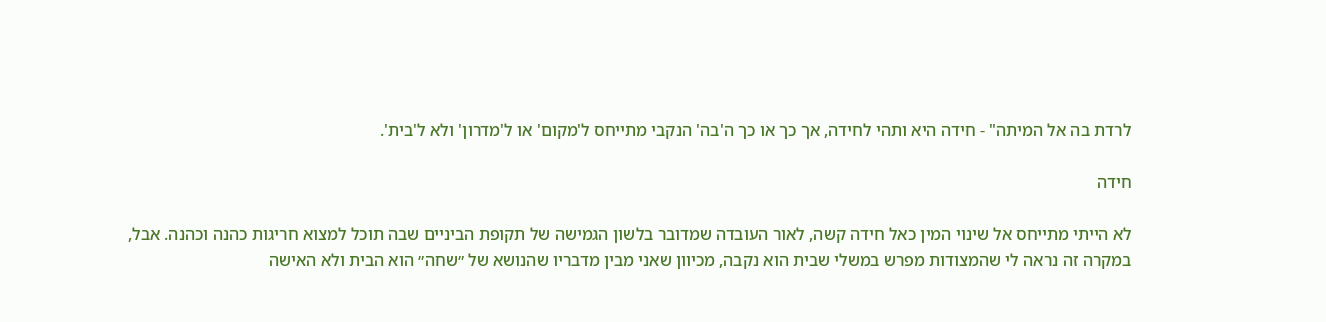לרדת בה אל המיתה" - חידה היא ותהי לחידה, אך כך או כך ה'בה' הנקבי מתייחס ל'מקום' או ל'מדרון' ולא ל'בית'.

חידה

לא הייתי מתייחס אל שינוי המין כאל חידה קשה, לאור העובדה שמדובר בלשון הגמישה של תקופת הביניים שבה תוכל למצוא חריגות כהנה וכהנה. אבל, במקרה זה נראה לי שהמצודות מפרש במשלי שבית הוא נקבה, מכיוון שאני מבין מדבריו שהנושא של ״שחה״ הוא הבית ולא האישה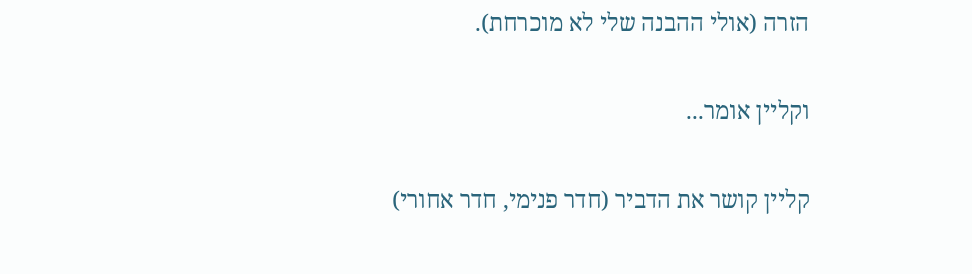הזרה (אולי ההבנה שלי לא מוכרחת).

וקליין אומר...

קליין קושר את הדביר (חדר פנימי, חדר אחורי)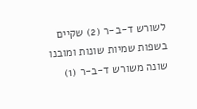לשורש ד-ב-ר (2) שקיים בשפות שמיות שונות ומובנו שונה משורש ד-ב-ר (1)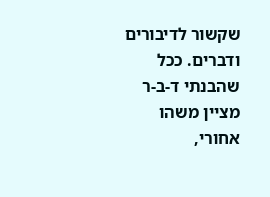שקשור לדיבורים ודברים. ככל שהבנתי ד-ב-ר מציין משהו אחורי,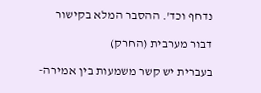נדחף וכד'. ההסבר המלא בקישור

דבור מערבית (החרק)

בעברית יש קשר משמעות בין אמירה-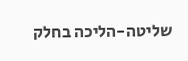שליטה-הליכה בחלק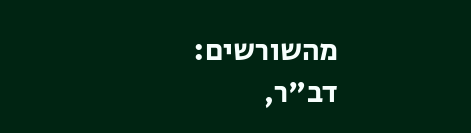מהשורשים: דב"ר,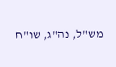מש"ל, נה"ג, שו"ח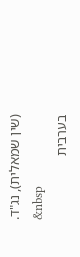(שין שמאלית), נג"ד.
&nbsp
בערבית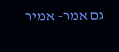גם אמר- אמיר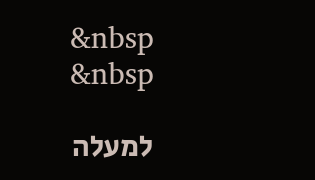&nbsp
&nbsp

למעלה